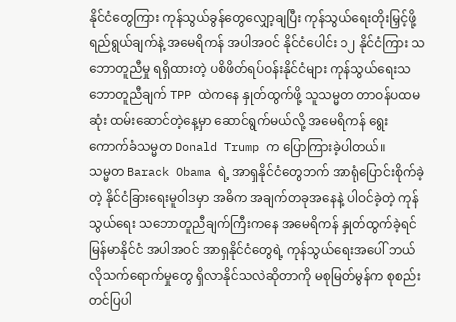နိုင်ငံတွေကြား ကုန်သွယ်ခွန်တွေလျှော့ချပြီး ကုန်သွယ်ရေးတိုးမြှင့်ဖို့ ရည်ရွယ်ချက်နဲ့ အမေရိကန် အပါအဝင် နိုင်ငံပေါင်း ၁၂ နိုင်ငံကြား သဘောတူညီမှု ရရှိထားတဲ့ ပစိဖိတ်ရပ်ဝန်းနိုင်ငံများ ကုန်သွယ်ရေးသဘောတူညီချက် TPP ထဲကနေ နှုတ်ထွက်ဖို့ သူသမ္မတ တာဝန်ပထမဆုံး ထမ်းဆောင်တဲ့နေ့မှာ ဆောင်ရွက်မယ်လို့ အမေရိကန် ရွေးကောက်ခံသမ္မတ Donald Trump က ပြောကြားခဲ့ပါတယ်။
သမ္မတ Barack Obama ရဲ့ အာရှနိုင်ငံတွေဘက် အာရုံပြောင်းစိုက်ခဲ့တဲ့ နိုင်ငံခြားရေးမူဝါဒမှာ အဓိက အချက်တခုအနေနဲ့ ပါဝင်ခဲ့တဲ့ ကုန်သွယ်ရေး သဘောတူညီချက်ကြီးကနေ အမေရိကန် နှုတ်ထွက်ခဲ့ရင် မြန်မာနိုင်ငံ အပါအဝင် အာရှနိုင်ငံတွေရဲ့ ကုန်သွယ်ရေးအပေါ် ဘယ်လိုသက်ရောက်မှုတွေ ရှိလာနိုင်သလဲဆိုတာကို မစုမြတ်မွန်က စုစည်းတင်ပြပါ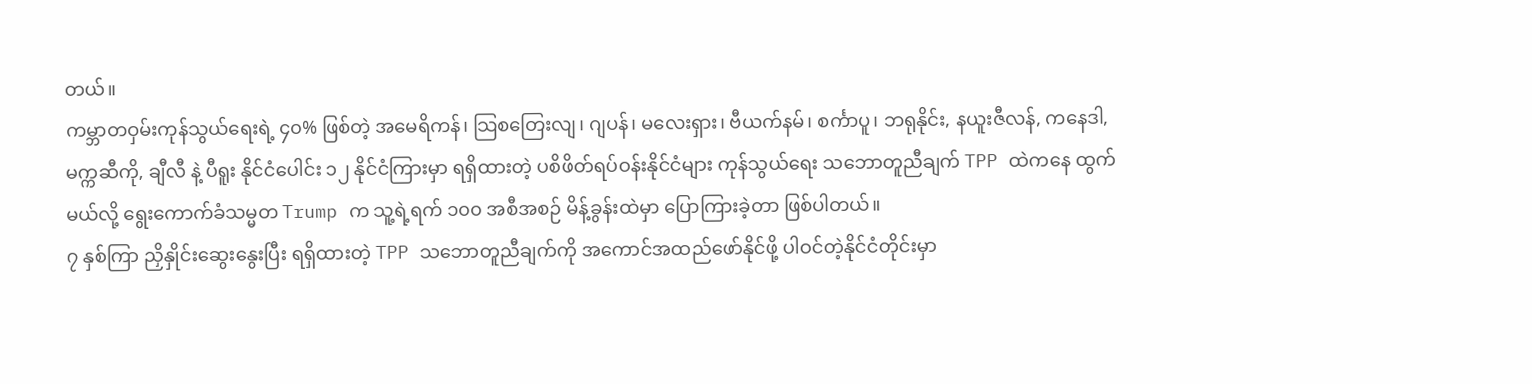တယ်။
ကမ္ဘာတဝှမ်းကုန်သွယ်ရေးရဲ့ ၄၀% ဖြစ်တဲ့ အမေရိကန်၊ သြစတြေးလျ၊ ဂျပန်၊ မလေးရှား၊ ဗီယက်နမ်၊ စင်္ကာပူ၊ ဘရုနိုင်း, နယူးဇီလန်, ကနေဒါ, မက္ကဆီကို, ချီလီ နဲ့ ပီရူး နိုင်ငံပေါင်း ၁၂ နိုင်ငံကြားမှာ ရရှိထားတဲ့ ပစိဖိတ်ရပ်ဝန်းနိုင်ငံများ ကုန်သွယ်ရေး သဘောတူညီချက် TPP ထဲကနေ ထွက်မယ်လို့ ရွေးကောက်ခံသမ္မတ Trump က သူ့ရဲ့ရက် ၁၀၀ အစီအစဉ် မိန့်ခွန်းထဲမှာ ပြောကြားခဲ့တာ ဖြစ်ပါတယ်။
၇ နှစ်ကြာ ညှိနှိုင်းဆွေးနွေးပြီး ရရှိထားတဲ့ TPP သဘောတူညီချက်ကို အကောင်အထည်ဖော်နိုင်ဖို့ ပါဝင်တဲ့နိုင်ငံတိုင်းမှာ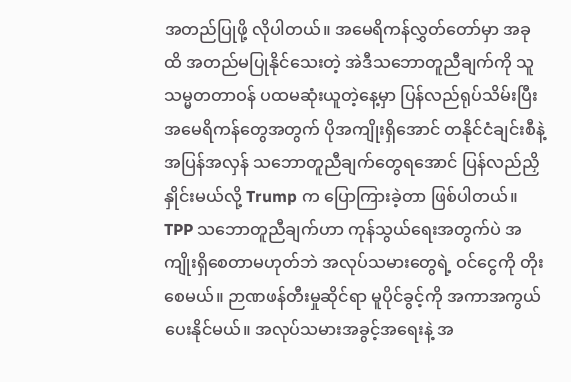အတည်ပြုဖို့ လိုပါတယ်။ အမေရိကန်လွှတ်တော်မှာ အခုထိ အတည်မပြုနိုင်သေးတဲ့ အဲဒီသဘောတူညီချက်ကို သူ သမ္မတတာဝန် ပထမဆုံးယူတဲ့နေ့မှာ ပြန်လည်ရုပ်သိမ်းပြီး အမေရိကန်တွေအတွက် ပိုအကျိုးရှိအောင် တနိုင်ငံချင်းစီနဲ့ အပြန်အလှန် သဘောတူညီချက်တွေရအောင် ပြန်လည်ညှိနှိုင်းမယ်လို့ Trump က ပြောကြားခဲ့တာ ဖြစ်ပါတယ်။ TPP သဘောတူညီချက်ဟာ ကုန်သွယ်ရေးအတွက်ပဲ အကျိုးရှိစေတာမဟုတ်ဘဲ အလုပ်သမားတွေရဲ့ ဝင်ငွေကို တိုးစေမယ်။ ဉာဏဖန်တီးမှုဆိုင်ရာ မူပိုင်ခွင့်ကို အကာအကွယ် ပေးနိုင်မယ်။ အလုပ်သမားအခွင့်အရေးနဲ့ အ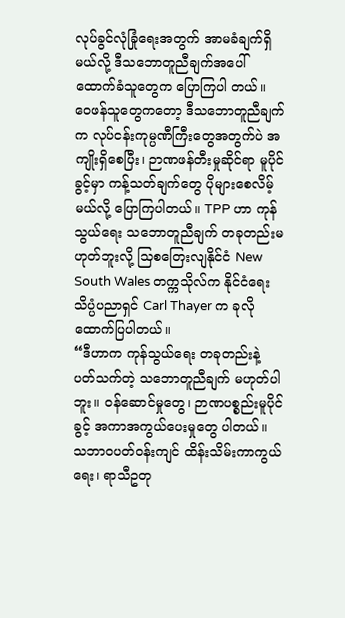လုပ်ခွင်လုံခြုံရေးအတွက် အာမခံချက်ရှိမယ်လို့ ဒီသဘောတူညီချက်အပေါ် ထောက်ခံသူတွေက ပြောကြပါ တယ်။ ဝေဖန်သူတွေကတော့ ဒီသဘောတူညီချက်က လုပ်ငန်းကုမ္ပဏီကြီးတွေအတွက်ပဲ အကျိုးရှိစေပြီး၊ ဉာဏဖန်တီးမှုဆိုင်ရာ မူပိုင်ခွင့်မှာ ကန့်သတ်ချက်တွေ ပိုများစေလိမ့်မယ်လို့ ပြောကြပါတယ်။ TPP ဟာ ကုန်သွယ်ရေး သဘောတူညီချက် တခုတည်းမဟုတ်ဘူးလို့ သြစတြေးလျနိုင်ငံ New South Wales တက္ကသိုလ်က နိုင်ငံရေးသိပ္ပံပညာရှင် Carl Thayer က ခုလို ထောက်ပြပါတယ်။
“ဒီဟာက ကုန်သွယ်ရေး တခုတည်းနဲ့ ပတ်သက်တဲ့ သဘောတူညီချက် မဟုတ်ပါဘူး။ ဝန်ဆောင်မှုတွေ၊ ဉာဏပစ္စည်းမူပိုင်ခွင့် အကာအကွယ်ပေးမှုတွေ ပါတယ်။ သဘာဝပတ်ဝန်းကျင် ထိန်းသိမ်းကာကွယ်ရေး၊ ရာသီဥတု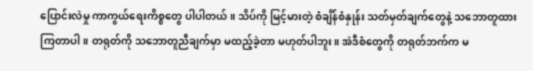ပြောင်းလဲမှု ကာကွယ်ရေးကိစ္စတွေ ပါပါတယ်။ သိပ်ကို မြင့်မားတဲ့ စံချိန်စံနှုန်း သတ်မှတ်ချက်တွေနဲ့ သဘောတူထားကြတာပါ။ တရုတ်ကို သဘောတူညီချက်မှာ မထည့်ခဲ့တာ မဟုတ်ပါဘူး။ အဲဒီစံတွေကို တရုတ်ဘက်က မ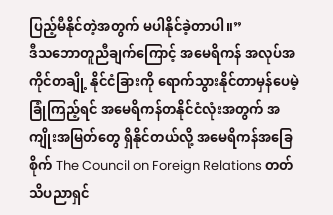ပြည့်မီနိုင်တဲ့အတွက် မပါနိုင်ခဲ့တာပါ။”
ဒီသဘောတူညီချက်ကြောင့် အမေရိကန် အလုပ်အကိုင်တချို့ နိုင်ငံခြားကို ရောက်သွားနိုင်တာမှန်ပေမဲ့ ခြုံကြည့်ရင် အမေရိကန်တနိုင်ငံလုံးအတွက် အကျိုးအမြတ်တွေ ရှိနိုင်တယ်လို့ အမေရိကန်အခြေစိုက် The Council on Foreign Relations တတ်သိပညာရှင်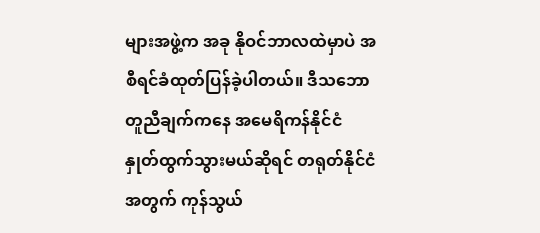များအဖွဲ့က အခု နိုဝင်ဘာလထဲမှာပဲ အစီရင်ခံထုတ်ပြန်ခဲ့ပါတယ်။ ဒီသဘောတူညီချက်ကနေ အမေရိကန်နိုင်ငံ နှုတ်ထွက်သွားမယ်ဆိုရင် တရုတ်နိုင်ငံအတွက် ကုန်သွယ်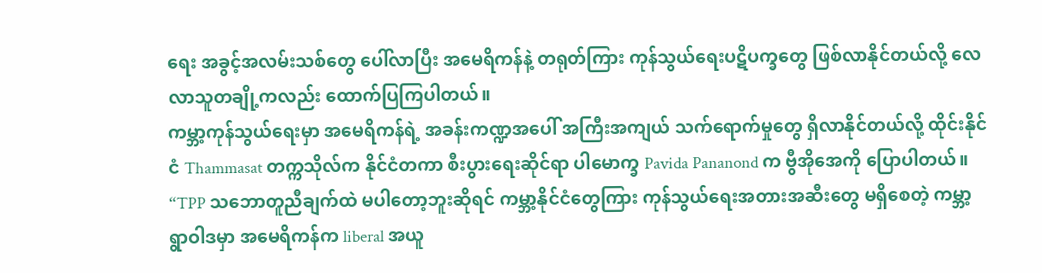ရေး အခွင့်အလမ်းသစ်တွေ ပေါ်လာပြီး အမေရိကန်နဲ့ တရုတ်ကြား ကုန်သွယ်ရေးပဋိပက္ခတွေ ဖြစ်လာနိုင်တယ်လို့ လေလာသူတချို့ကလည်း ထောက်ပြကြပါတယ်။
ကမ္ဘာ့ကုန်သွယ်ရေးမှာ အမေရိကန်ရဲ့ အခန်းကဏ္ဍအပေါ် အကြီးအကျယ် သက်ရောက်မှုတွေ ရှိလာနိုင်တယ်လို့ ထိုင်းနိုင်ငံ Thammasat တက္ကသိုလ်က နိုင်ငံတကာ စီးပွားရေးဆိုင်ရာ ပါမောက္ခ Pavida Pananond က ဗွီအိုအေကို ပြောပါတယ်။
“TPP သဘောတူညီချက်ထဲ မပါတော့ဘူးဆိုရင် ကမ္ဘာ့နိုင်ငံတွေကြား ကုန်သွယ်ရေးအတားအဆီးတွေ မရှိစေတဲ့ ကမ္ဘာ့ရွာဝါဒမှာ အမေရိကန်က liberal အယူ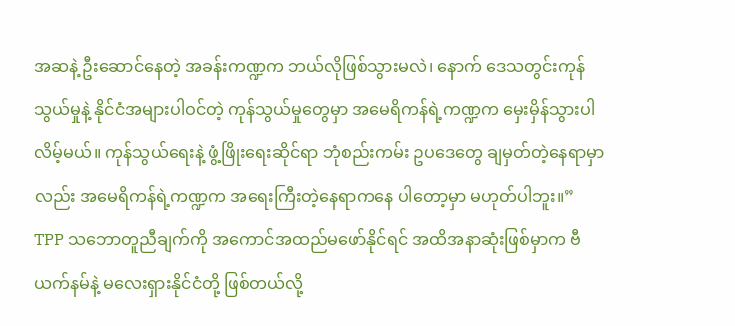အဆနဲ့ ဦးဆောင်နေတဲ့ အခန်းကဏ္ဍက ဘယ်လိုဖြစ်သွားမလဲ၊ နောက် ဒေသတွင်းကုန်သွယ်မှုနဲ့ နိုင်ငံအများပါဝင်တဲ့ ကုန်သွယ်မှုတွေမှာ အမေရိကန်ရဲ့ကဏ္ဍက မှေးမှိန်သွားပါလိမ့်မယ်။ ကုန်သွယ်ရေးနဲ့ ဖွံ့ဖြိုးရေးဆိုင်ရာ ဘုံစည်းကမ်း ဥပဒေတွေ ချမှတ်တဲ့နေရာမှာလည်း အမေရိကန်ရဲ့ကဏ္ဍက အရေးကြီးတဲ့နေရာကနေ ပါတော့မှာ မဟုတ်ပါဘူး။”
TPP သဘောတူညီချက်ကို အကောင်အထည်မဖော်နိုင်ရင် အထိအနာဆုံးဖြစ်မှာက ဗီယက်နမ်နဲ့ မလေးရှားနိုင်ငံတို့ ဖြစ်တယ်လို့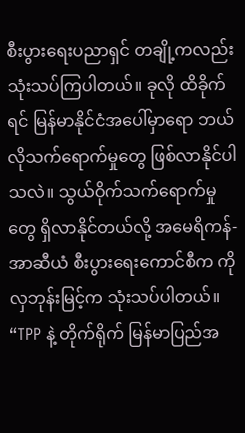စီးပွားရေးပညာရှင် တချို့ကလည်း သုံးသပ်ကြပါတယ်။ ခုလို ထိခိုက်ရင် မြန်မာနိုင်ငံအပေါ်မှာရော ဘယ်လိုသက်ရောက်မှုတွေ ဖြစ်လာနိုင်ပါသလဲ။ သွယ်ဝိုက်သက်ရောက်မှုတွေ ရှိလာနိုင်တယ်လို့ အမေရိကန်-အာဆီယံ စီးပွားရေးကောင်စီက ကိုလှဘုန်းမြင့်က သုံးသပ်ပါတယ်။
“TPP နဲ့ တိုက်ရိုက် မြန်မာပြည်အ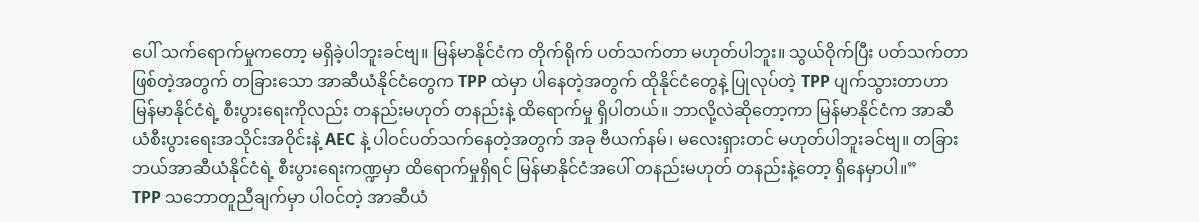ပေါ် သက်ရောက်မှုကတော့ မရှိခဲ့ပါဘူးခင်ဗျ။ မြန်မာနိုင်ငံက တိုက်ရိုက် ပတ်သက်တာ မဟုတ်ပါဘူး။ သွယ်ဝိုက်ပြီး ပတ်သက်တာဖြစ်တဲ့အတွက် တခြားသော အာဆီယံနိုင်ငံတွေက TPP ထဲမှာ ပါနေတဲ့အတွက် ထိုနိုင်ငံတွေနဲ့ ပြုလုပ်တဲ့ TPP ပျက်သွားတာဟာ မြန်မာနိုင်ငံရဲ့ စီးပွားရေးကိုလည်း တနည်းမဟုတ် တနည်းနဲ့ ထိရောက်မှု ရှိပါတယ်။ ဘာလို့လဲဆိုတော့ကာ မြန်မာနိုင်ငံက အာဆီယံစီးပွားရေးအသိုင်းအဝိုင်းနဲ့ AEC နဲ့ ပါဝင်ပတ်သက်နေတဲ့အတွက် အခု ဗီယက်နမ်၊ မလေးရှားတင် မဟုတ်ပါဘူးခင်ဗျ။ တခြား ဘယ်အာဆီယံနိုင်ငံရဲ့ စီးပွားရေးကဏ္ဍမှာ ထိရောက်မှုရှိရင် မြန်မာနိုင်ငံအပေါ် တနည်းမဟုတ် တနည်းနဲ့တော့ ရှိနေမှာပါ။”
TPP သဘောတူညီချက်မှာ ပါဝင်တဲ့ အာဆီယံ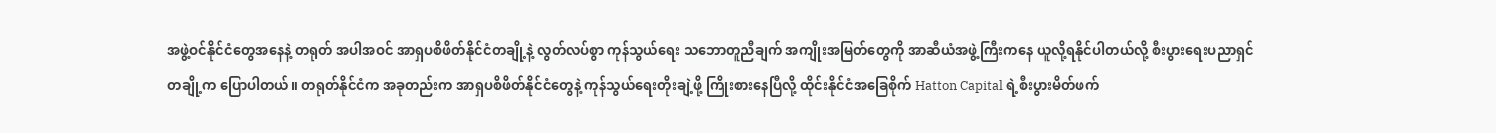အဖွဲ့ဝင်နိုင်ငံတွေအနေနဲ့ တရုတ် အပါအဝင် အာရှပစိဖိတ်နိုင်ငံတချို့နဲ့ လွတ်လပ်စွာ ကုန်သွယ်ရေး သဘောတူညီချက် အကျိုးအမြတ်တွေကို အာဆီယံအဖွဲ့ကြီးကနေ ယူလို့ရနိုင်ပါတယ်လို့ စီးပွားရေးပညာရှင်တချို့က ပြောပါတယ်။ တရုတ်နိုင်ငံက အခုတည်းက အာရှပစိဖိတ်နိုင်ငံတွေနဲ့ ကုန်သွယ်ရေးတိုးချဲ့ဖို့ ကြိုးစားနေပြီလို့ ထိုင်းနိုင်ငံအခြေစိုက် Hatton Capital ရဲ့စီးပွားမိတ်ဖက်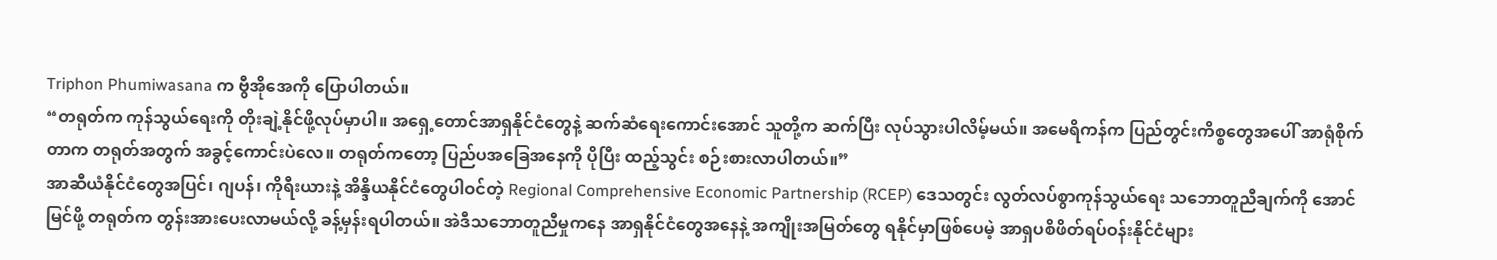Triphon Phumiwasana က ဗွီအိုအေကို ပြောပါတယ်။
“တရုတ်က ကုန်သွယ်ရေးကို တိုးချဲ့နိုင်ဖို့လုပ်မှာပါ။ အရှေ့တောင်အာရှနိုင်ငံတွေနဲ့ ဆက်ဆံရေးကောင်းအောင် သူတို့က ဆက်ပြီး လုပ်သွားပါလိမ့်မယ်။ အမေရိကန်က ပြည်တွင်းကိစ္စတွေအပေါ် အာရုံစိုက်တာက တရုတ်အတွက် အခွင့်ကောင်းပဲလေ။ တရုတ်ကတော့ ပြည်ပအခြေအနေကို ပိုပြီး ထည့်သွင်း စဉ်းစားလာပါတယ်။”
အာဆီယံနိုင်ငံတွေအပြင်၊ ဂျပန်၊ ကိုရီးယားနဲ့ အိန္ဒိယနိုင်ငံတွေပါဝင်တဲ့ Regional Comprehensive Economic Partnership (RCEP) ဒေသတွင်း လွတ်လပ်စွာကုန်သွယ်ရေး သဘောတူညီချက်ကို အောင်မြင်ဖို့ တရုတ်က တွန်းအားပေးလာမယ်လို့ ခန့်မှန်းရပါတယ်။ အဲဒီသဘောတူညီမှုကနေ အာရှနိုင်ငံတွေအနေနဲ့ အကျိုးအမြတ်တွေ ရနိုင်မှာဖြစ်ပေမဲ့ အာရှပစိဖိတ်ရပ်ဝန်းနိုင်ငံများ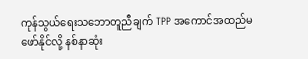ကုန်သွယ်ရေးသဘောတူညီချက် TPP အကောင်အထည်မဖော်နိုင်လို့ နစ်နာဆုံး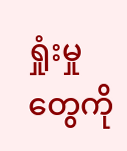ရှုံးမှုတွေကို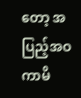တော့ အပြည့်အဝ ကာမိ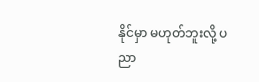နိုင်မှာ မဟုတ်ဘူးလို့ ပညာ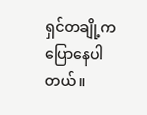ရှင်တချို့က ပြောနေပါတယ်။